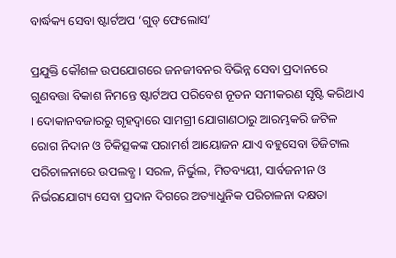ବାର୍ଦ୍ଧକ୍ୟ ସେବା ଷ୍ଟାର୍ଟଅପ ‘ଗୁଡ୍‌ ଫେଲୋସ’

ପ୍ରଯୁକ୍ତି କୌଶଳ ଉପଯୋଗରେ ଜନଜୀବନର ବିଭିନ୍ନ ସେବା ପ୍ରଦାନରେ ଗୁଣବତ୍ତା ବିକାଶ ନିମନ୍ତେ ଷ୍ଟାର୍ଟଅପ ପରିବେଶ ନୂତନ ସମୀକରଣ ସୃଷ୍ଟି କରିଥାଏ । ଦୋକାନବଜାରରୁ ଗୃହଦ୍ୱାରେ ସାମଗ୍ରୀ ଯୋଗାଣଠାରୁ ଆରମ୍ଭକରି ଜଟିଳ ରୋଗ ନିଦାନ ଓ ଚିକିତ୍ସକଙ୍କ ପରାମର୍ଶ ଆୟୋଜନ ଯାଏ ବହୁସେବା ଡିଜିଟାଲ ପରିଚାଳନାରେ ଉପଲବ୍ଧ । ସରଳ, ନିର୍ଭୁଲ, ମିତବ୍ୟୟୀ, ସାର୍ବଜନୀନ ଓ ନିର୍ଭରଯୋଗ୍ୟ ସେବା ପ୍ରଦାନ ଦିଗରେ ଅତ୍ୟାଧୁନିକ ପରିଚାଳନା ଦକ୍ଷତା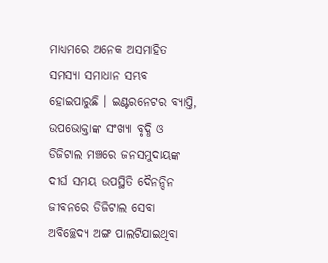ମାଧ୍ୟମରେ ଅନେକ ଅସମାହିତ ସମସ୍ୟା ସମାଧାନ ସମ୍ଭବ ହୋଇପାରୁଛି । ଇଣ୍ଟରନେଟର ବ୍ୟାପ୍ତି, ଉପଭୋକ୍ତାଙ୍କ ସଂଖ୍ୟା ବୃଦ୍ଧି ଓ ଡିଜିଟାଲ ମଞ୍ଚରେ ଜନସମୁଦାୟଙ୍କ ଦୀର୍ଘ ସମୟ ଉପସ୍ଥିତି ଦୈନନ୍ଦିନ ଜୀବନରେ ଡିଜିଟାଲ ସେବା ଅବିଚ୍ଛେଦ୍ୟ ଅଙ୍ଗ ପାଲଟିଯାଇଥିବା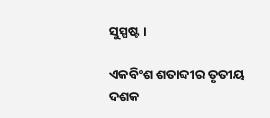ସୁସ୍ପଷ୍ଟ।

ଏକବିଂଶ ଶତାବ୍ଦୀର ତୃତୀୟ ଦଶକ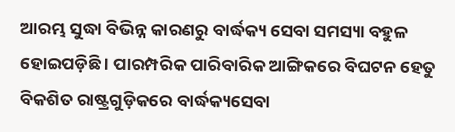ଆରମ୍ଭ ସୁଦ୍ଧା ବିଭିନ୍ନ କାରଣରୁ ବାର୍ଦ୍ଧକ୍ୟ ସେବା ସମସ୍ୟା ବହୁଳ ହୋଇପଡ଼ିଛି । ପାରମ୍ପରିକ ପାରିବାରିକ ଆଙ୍ଗିକରେ ବିଘଟନ ହେତୁ ବିକଶିତ ରାଷ୍ଟ୍ରଗୁଡ଼ିକରେ ବାର୍ଦ୍ଧକ୍ୟସେବା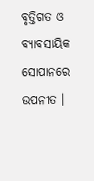ବୃତ୍ତିଗତ ଓ ବ୍ୟାବସାୟିକ ସୋପାନରେ ଉପନୀତ ।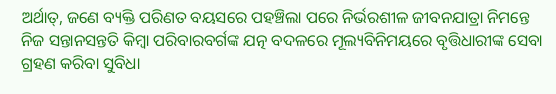ଅର୍ଥାତ୍‌, ଜଣେ ବ୍ୟକ୍ତି ପରିଣତ ବୟସରେ ପହଞ୍ଚିଲା ପରେ ନିର୍ଭରଶୀଳ ଜୀବନଯାତ୍ରା ନିମନ୍ତେ ନିଜ ସନ୍ତାନସନ୍ତତି କିମ୍ୱା ପରିବାରବର୍ଗଙ୍କ ଯତ୍ନ ବଦଳରେ ମୂଲ୍ୟବିନିମୟରେ ବୃତ୍ତିଧାରୀଙ୍କ ସେବା ଗ୍ରହଣ କରିବା ସୁବିଧା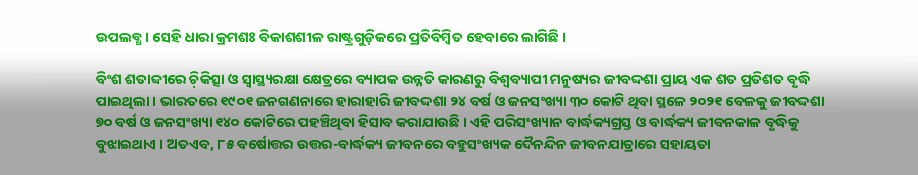ଉପଲବ୍ଧ । ସେହି ଧାରା କ୍ରମଶଃ ବିକାଶଶୀଳ ରାଷ୍ଟ୍ରଗୁଡ଼ିକରେ ପ୍ରତିବିମ୍ୱିତ ହେବାରେ ଲାଗିଛି ।

ବିଂଶ ଶତାବ୍ଦୀରେ ଚ଼ିକିତ୍ସା ଓ ସ୍ୱାସ୍ଥ୍ୟରକ୍ଷା କ୍ଷେତ୍ରରେ ବ୍ୟାପକ ଉନ୍ନତି କାରଣରୁ ବିଶ୍ୱବ୍ୟାପୀ ମନୁଷ୍ୟର ଜୀବଦ୍ଦଶା ପ୍ରାୟ ଏକ ଶତ ପ୍ରତିଶତ ବୃଦ୍ଧି ପାଇଥିଲା । ଭାରତରେ ୧୯୦୧ ଜନଗଣନାରେ ହାରାହାରି ଜୀବଦ୍ଦଶା ୨୪ ବର୍ଷ ଓ ଜନସଂଖ୍ୟା ୩୦ କୋଟି ଥିବା ସ୍ଥଳେ ୨୦୨୧ ବେଳକୁ ଜୀବଦ୍ଦଶା ୭୦ ବର୍ଷ ଓ ଜନସଂଖ୍ୟା ୧୪୦ କୋଟିରେ ପହଞ୍ଚିଥିବା ହିସାବ କରାଯାଉଛି । ଏହି ପରିସଂଖ୍ୟାନ ବାର୍ଦ୍ଧକ୍ୟଗ୍ରସ୍ତ ଓ ବାର୍ଦ୍ଧକ୍ୟ ଜୀବନକାଳ ବୃଦ୍ଧିକୁ ବୁଝାଇଥାଏ । ଅତଏବ, ୮୫ ବର୍ଷୋତ୍ତର ଉତ୍ତର-ବାର୍ଦ୍ଧକ୍ୟ ଜୀବନରେ ବହୁସଂଖ୍ୟକ ଦୈନନ୍ଦିନ ଜୀବନଯାତ୍ରାରେ ସହାୟତା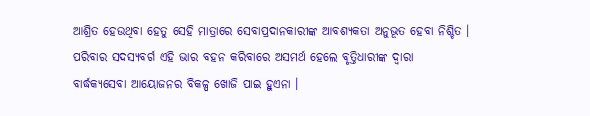ଆଶ୍ରିତ ହେଉଥିବା ହେତୁ ସେହି ମାତ୍ରାରେ ସେବାପ୍ରଦାନକାରୀଙ୍କ ଆବଶ୍ୟକତା ଅନୁଭୂତ ହେବା ନିଶ୍ଚିତ । ପରିବାର ସଦସ୍ୟବର୍ଗ ଏହି ଭାର ବହନ କରିବାରେ ଅସମର୍ଥ ହେଲେ ବୃତ୍ତିଧାରୀଙ୍କ ଦ୍ୱାରା ବାର୍ଦ୍ଧକ୍ୟସେବା ଆୟୋଜନର ବିକଳ୍ପ ଖୋଜି ପାଇ ହୁଏନା ।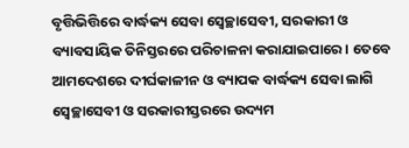ବୃତ୍ତିଭିତ୍ତିରେ ବାର୍ଦ୍ଧକ୍ୟ ସେବା ସ୍ୱେଚ୍ଛାସେବୀ, ସରକାରୀ ଓ ବ୍ୟାବସାୟିକ ତିନିସ୍ତରରେ ପରିଚାଳନା କରାଯାଇପାରେ। ତେବେ ଆମଦେଶରେ ଦୀର୍ଘକାଳୀନ ଓ ବ୍ୟାପକ ବାର୍ଦ୍ଧକ୍ୟ ସେବା ଲାଗି ସ୍ୱେଚ୍ଛାସେବୀ ଓ ସରକାରୀସ୍ତରରେ ଉଦ୍ୟମ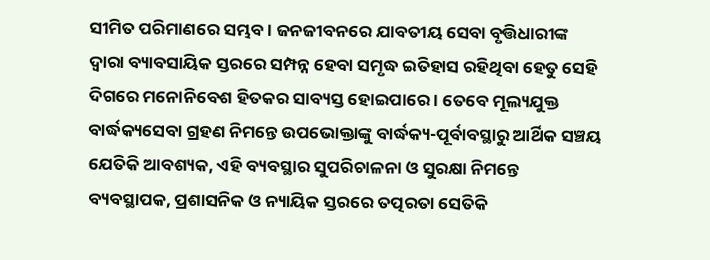ସୀମିତ ପରିମାଣରେ ସମ୍ଭବ । ଜନଜୀବନରେ ଯାବତୀୟ ସେବା ବୃତ୍ତିଧାରୀଙ୍କ ଦ୍ୱାରା ବ୍ୟାବସାୟିକ ସ୍ତରରେ ସମ୍ପନ୍ନ ହେବା ସମୃଦ୍ଧ ଇତିହାସ ରହିଥିବା ହେତୁ ସେହି ଦିଗରେ ମନୋନିବେଶ ହିତକର ସାବ୍ୟସ୍ତ ହୋଇପାରେ । ତେବେ ମୂଲ୍ୟଯୁକ୍ତ ବାର୍ଦ୍ଧକ୍ୟସେବା ଗ୍ରହଣ ନିମନ୍ତେ ଉପଭୋକ୍ତାଙ୍କୁ ବାର୍ଦ୍ଧକ୍ୟ-ପୂର୍ବାବସ୍ଥାରୁ ଆର୍ଥିକ ସଞ୍ଚୟ ଯେତିକି ଆବଶ୍ୟକ, ଏହି ବ୍ୟବସ୍ଥାର ସୁପରିଚାଳନା ଓ ସୁରକ୍ଷା ନିମନ୍ତେ ବ୍ୟବସ୍ଥାପକ, ପ୍ରଶାସନିକ ଓ ନ୍ୟାୟିକ ସ୍ତରରେ ତତ୍ପରତା ସେତିକି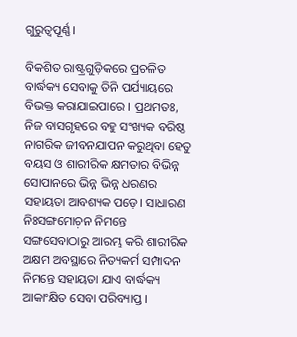ଗୁରୁତ୍ୱପୂର୍ଣ୍ଣ ।

ବିକଶିତ ରାଷ୍ଟ୍ରଗୁଡ଼ିକରେ ପ୍ରଚଳିତ ବାର୍ଦ୍ଧକ୍ୟ ସେବାକୁ ତିନି ପର୍ଯ୍ୟାୟରେ ବିଭକ୍ତ କରାଯାଇପାରେ । ପ୍ରଥମତଃ, ନିଜ ବାସଗୃହରେ ବହୁ ସଂଖ୍ୟକ ବରିଷ୍ଠ ନାଗରିକ ଜୀବନଯାପନ କରୁଥିବା ହେତୁ ବୟସ ଓ ଶାରୀରିକ କ୍ଷମତାର ବିଭିନ୍ନ ସୋପାନରେ ଭିନ୍ନ ଭିନ୍ନ ଧରଣର ସହାୟତା ଆବଶ୍ୟକ ପଡ଼େ। ସାଧାରଣ ନିଃସଙ୍ଗମୋଚ଼ନ ନିମନ୍ତେ ସଙ୍ଗସେବାଠାରୁ ଆରମ୍ଭ କରି ଶାରୀରିକ ଅକ୍ଷମ ଅବସ୍ଥାରେ ନିତ୍ୟକର୍ମ ସମ୍ପାଦନ ନିମନ୍ତେ ସହାୟତା ଯାଏ ବାର୍ଦ୍ଧକ୍ୟ ଆକାଂକ୍ଷିତ ସେବା ପରିବ୍ୟାପ୍ତ ।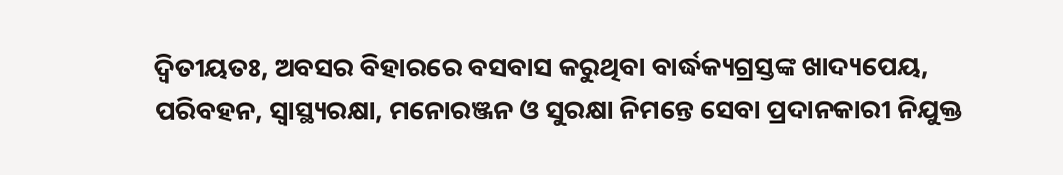ଦ୍ୱିତୀୟତଃ, ଅବସର ବିହାରରେ ବସବାସ କରୁଥିବା ବାର୍ଦ୍ଧକ୍ୟଗ୍ରସ୍ତଙ୍କ ଖାଦ୍ୟପେୟ, ପରିବହନ, ସ୍ୱାସ୍ଥ୍ୟରକ୍ଷା, ମନୋରଞ୍ଜନ ଓ ସୁରକ୍ଷା ନିମନ୍ତେ ସେବା ପ୍ରଦାନକାରୀ ନିଯୁକ୍ତ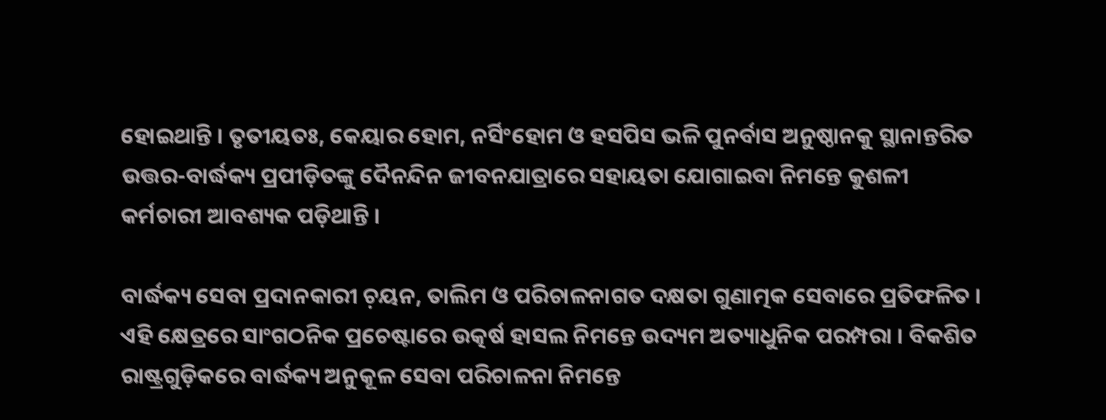ହୋଇଥାନ୍ତି । ତୃତୀୟତଃ, କେୟାର ହୋମ, ନର୍ସିଂହୋମ ଓ ହସପିସ ଭଳି ପୁନର୍ବାସ ଅନୁଷ୍ଠାନକୁ ସ୍ଥାନାନ୍ତରିତ ଉତ୍ତର-ବାର୍ଦ୍ଧକ୍ୟ ପ୍ରପୀଡ଼ିତଙ୍କୁ ଦୈନନ୍ଦିନ ଜୀବନଯାତ୍ରାରେ ସହାୟତା ଯୋଗାଇବା ନିମନ୍ତେ କୁଶଳୀ କର୍ମଚାରୀ ଆବଶ୍ୟକ ପଡ଼ିଥାନ୍ତି ।

ବାର୍ଦ୍ଧକ୍ୟ ସେବା ପ୍ରଦାନକାରୀ ଚ଼ୟନ, ତାଲିମ ଓ ପରିଚାଳନାଗତ ଦକ୍ଷତା ଗୁଣାତ୍ମକ ସେବାରେ ପ୍ରତିଫଳିତ । ଏହି କ୍ଷେତ୍ରରେ ସାଂଗଠନିକ ପ୍ରଚେଷ୍ଟାରେ ଉତ୍କର୍ଷ ହାସଲ ନିମନ୍ତେ ଉଦ୍ୟମ ଅତ୍ୟାଧୁନିକ ପରମ୍ପରା । ବିକଶିତ ରାଷ୍ଟ୍ରଗୁଡ଼ିକରେ ବାର୍ଦ୍ଧକ୍ୟ ଅନୁକୂଳ ସେବା ପରିଚାଳନା ନିମନ୍ତେ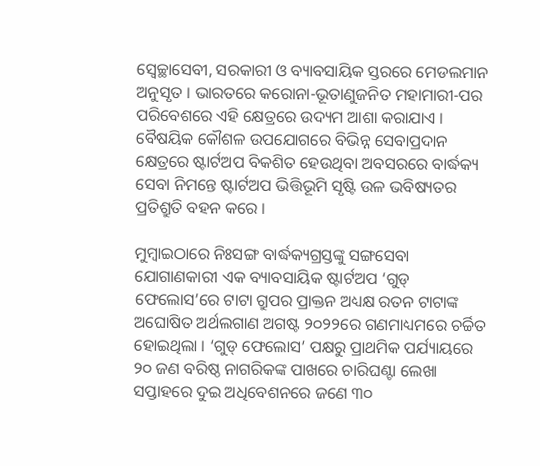ସ୍ୱେଚ୍ଛାସେବୀ, ସରକାରୀ ଓ ବ୍ୟାବସାୟିକ ସ୍ତରରେ ମ‌େ‌ଡଲମାନ ଅନୁସୃତ । ଭାରତରେ କରୋନା-ଭୂତାଣୁଜନିତ ମହାମାରୀ-ପର ପରିବେଶରେ ଏହି କ୍ଷେତ୍ରରେ ଉଦ୍ୟମ ଆଶା କରାଯାଏ । ବୈଷୟିକ କୌଶଳ ଉପଯୋଗରେ ବିଭିନ୍ନ ସେବାପ୍ରଦାନ କ୍ଷେତ୍ରରେ ଷ୍ଟାର୍ଟଅପ ବିକଶିତ ହେଉଥିବା ଅବସରରେ ବାର୍ଦ୍ଧକ୍ୟ ସେବା ନିମନ୍ତେ ଷ୍ଟାର୍ଟଅପ ଭିତ୍ତିଭୂମି ସୃଷ୍ଟି ଉଳ ଭବିଷ୍ୟତର ପ୍ରତିଶ୍ରୁତି ବହନ କରେ ।

ମୁମ୍ୱାଇଠାରେ ନିଃସଙ୍ଗ ବାର୍ଦ୍ଧକ୍ୟଗ୍ରସ୍ତଙ୍କୁ ସଙ୍ଗସେବା ଯୋଗାଣକାରୀ ଏକ ବ୍ୟାବସାୟିକ ଷ୍ଟାର୍ଟଅପ ‘ଗୁଡ୍‌ ଫେଲୋସ’ରେ ଟାଟା ଗ୍ରୁପର ପ୍ରାକ୍ତନ ଅଧ୍ୟକ୍ଷ ରତନ ଟାଟାଙ୍କ ଅଘୋଷିତ ଅର୍ଥଲଗାଣ ଅଗଷ୍ଟ ୨୦୨୨ରେ ଗଣମାଧ୍ୟମରେ ଚର୍ଚ୍ଚିତ ହୋଇଥିଲା । ‘ଗୁଡ୍‌ ଫେଲୋସ’ ପକ୍ଷରୁ ପ୍ରାଥମିକ ପର୍ଯ୍ୟାୟରେ ୨୦ ଜଣ ବରିଷ୍ଠ ନାଗରିକଙ୍କ ପାଖରେ ଚାରିଘଣ୍ଟା ଲେଖା ସପ୍ତାହରେ ଦୁଇ ଅଧିବେଶନରେ ଜଣେ ୩୦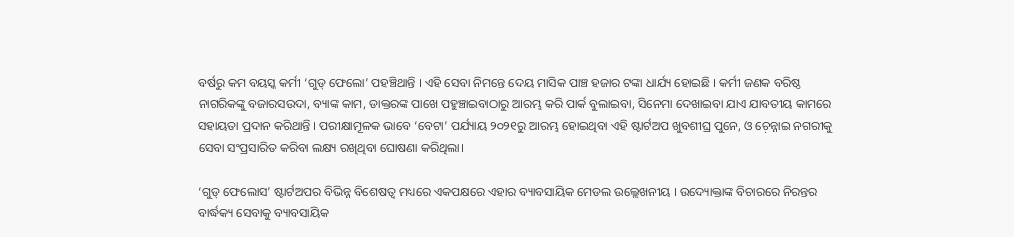ବର୍ଷରୁ କମ ବୟସ୍କ କର୍ମୀ ‘ଗୁଡ୍‌ ଫେଲୋ’ ପହଞ୍ଚିଥାନ୍ତି । ଏହି ସେବା ନିମନ୍ତେ ଦେୟ ମାସିକ ପାଞ୍ଚ ହଜାର ଟଙ୍କା ଧାର୍ଯ୍ୟ ହୋଇଛି । କର୍ମୀ ଜଣକ ବରିଷ୍ଠ ନାଗରିକଙ୍କୁ ବଜାରସଉଦା, ବ୍ୟାଙ୍କ କାମ, ଡାକ୍ତରଙ୍କ ପାଖେ ପହୁଞ୍ଚାଇବାଠାରୁ ଆରମ୍ଭ କରି ପାର୍କ ବୁଲାଇବା, ସିନେମା ଦେଖାଇବା ଯାଏ ଯାବତୀୟ କାମରେ ସହାୟତା ପ୍ରଦାନ କରିଥାନ୍ତି । ପରୀକ୍ଷାମୂଳକ ଭାବେ ‘ବେଟା’ ପର୍ଯ୍ୟାୟ ୨୦୨୧ରୁ ଆରମ୍ଭ ହୋଇଥିବା ଏହି ଷ୍ଟାର୍ଟଅପ ଖୁବଶୀଘ୍ର ପୁନେ, ଓ ଚ଼େନ୍ନାଇ ନଗରୀକୁ ସେବା ସଂପ୍ରସାରିତ କରିବା ଲକ୍ଷ୍ୟ ରଖିଥିବା ଘୋଷଣା କରିଥିଲା।

‘ଗୁଡ୍‌ ଫେଲୋସ’ ଷ୍ଟାର୍ଟଅପର ବିଭିନ୍ନ ବିଶେଷତ୍ୱ ମଧ୍ୟରେ ଏକପକ୍ଷରେ ଏହାର ବ୍ୟାବସାୟିକ ମ‌େ‌ଡଲ ଉଲ୍ଲେଖନୀୟ । ଉଦ୍ୟୋକ୍ତାଙ୍କ ବିଚାରରେ ନିରନ୍ତର ବାର୍ଦ୍ଧକ୍ୟ ସେବାକୁ ବ୍ୟାବସାୟିକ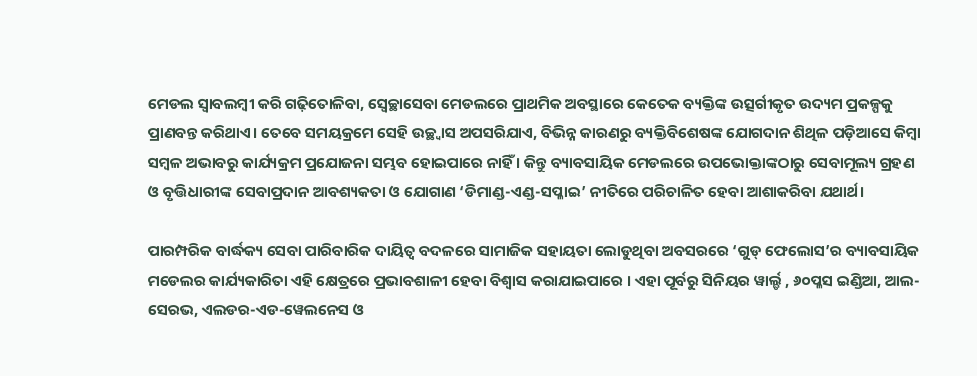ମ‌େ‌ଡଲ ସ୍ୱାବଲମ୍ୱୀ କରି ଗଢ଼ିତୋଳିବା, ସ୍ୱେଚ୍ଛାସେବା ମ‌େ‌ଡଲରେ ପ୍ରାଥମିକ ଅବସ୍ଥାରେ କେତେକ ବ୍ୟକ୍ତିଙ୍କ ଉତ୍ସର୍ଗୀକୃତ ଉଦ୍ୟମ ପ୍ରକଳ୍ପକୁ ପ୍ରାଣବନ୍ତ କରିଥାଏ। ତେବେ ସମୟକ୍ରମେ ସେହି ଉଚ୍ଛ୍ୱାସ ଅପସରିଯାଏ, ବିଭିନ୍ନ କାରଣରୁ ବ୍ୟକ୍ତିବିଶେଷଙ୍କ ଯୋଗଦାନ ଶିଥିଳ ପଡ଼ିଆସେ କିମ୍ୱା ସମ୍ୱଳ ଅଭାବରୁ କାର୍ଯ୍ୟକ୍ରମ ପ୍ରଯୋଜନା ସମ୍ଭବ ହୋଇପାରେ ନାହିଁ । କିନ୍ତୁ ବ୍ୟାବସାୟିକ ମ‌େ‌ଡଲରେ ଉପଭୋକ୍ତାଙ୍କଠାରୁ ସେବାମୂଲ୍ୟ ଗ୍ରହଣ ଓ ବୃତ୍ତିଧାରୀଙ୍କ ସେବାପ୍ରଦାନ ଆବଶ୍ୟକତା ଓ ଯୋଗାଣ ‘ଡିମାଣ୍ଡ-ଏଣ୍ଡ-ସପ୍ଳାଇ’ ନୀତିରେ ପରିଚାଳିତ ହେବା ଆଶାକରିବା ଯଥାର୍ଥ।

ପାରମ୍ପରିକ ବାର୍ଦ୍ଧକ୍ୟ ସେବା ପାରିବାରିକ ଦାୟିତ୍ୱ ବଦଳରେ ସାମାଜିକ ସହାୟତା ଲୋଡୁଥିବା ଅବସରରେ ‘ଗୁଡ୍‌ ଫେଲୋସ’ର ବ୍ୟାବସାୟିକ  ମଡେଲର କାର୍ଯ୍ୟକାରିତା ଏହି କ୍ଷେତ୍ରରେ ପ୍ରଭାବଶାଳୀ ହେବା ବିଶ୍ୱାସ କରାଯାଇପାରେ । ଏହା ପୂର୍ବରୁ ସିନିୟର ୱାର୍ଲ୍ଡ , ୬୦ପ୍ଳସ ଇଣ୍ଡିଆ, ଆଲ-ସେରଭ, ଏଲଡର-ଏଡ-ୱେଲନେସ ଓ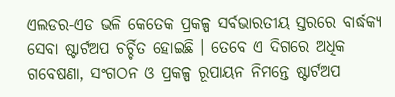ଏଲଡର-ଏଡ ଭଳି କେତେକ ପ୍ରକଳ୍ପ ସର୍ବଭାରତୀୟ ସ୍ତରରେ ବାର୍ଦ୍ଧକ୍ୟ ସେବା ଷ୍ଟାର୍ଟଅପ ଚର୍ଚ୍ଚିତ ହୋଇଛି । ତେବେ ଏ ଦିଗରେ ଅଧିକ ଗବେଷଣା, ସଂଗଠନ ଓ ପ୍ରକଳ୍ପ ରୂପାୟନ ନିମନ୍ତେ ଷ୍ଟାର୍ଟଅପ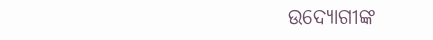ଉଦ୍ୟୋଗୀଙ୍କ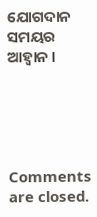ଯୋଗଦାନ ସମୟର ଆହ୍ୱାନ ।





Comments are closed.